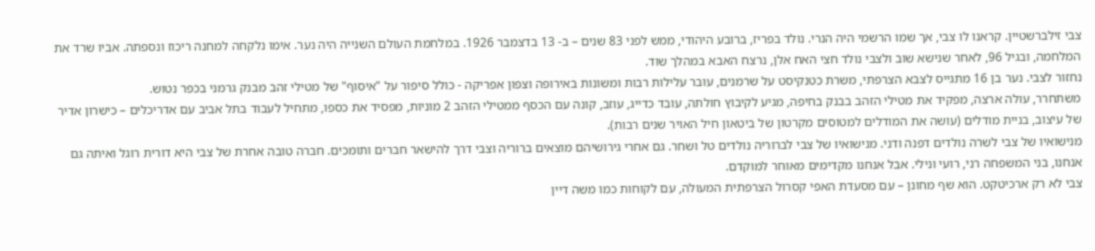צבי זילברשטיין. קראנו לו צבי, אך שמו הרשמי היה הנרי. נולד בפריז, ברובע היהודי, ממש לפני 83 שנים – ב- 13 בדצמבר 1926. במלחמת העולם השנייה היה נער. אימו נלקחה למחנה ריכוז ונספתה. אביו שרד את המלחמה, ובגיל 96, לאחר שנישא שוב ולצבי נולד חצי האח אלן, נרצח האבא במהלך שוד.
נחזור לצבי. נער בן 16 מתגייס לצבא הצרפתי, משרת כטנקיסט על שרמנים, עובר עלילות רבות ומשונות באירופה וצפון אפריקה - כולל סיפור על "איסוף" של מטילי זהב מבנק גרמני בכפר נטוש.
משתחרר, עולה ארצה, מפקיד את מטילי הזהב בבנק בחיפה, מגיע לקיבוץ חולתה, עובד כדייג, עוזב, קונה עם הכסף ממטילי הזהב 2 מוניות, מפסיד את כספו, מתחיל לעבוד בתל אביב עם אדריכלים – כישרון אדיר של עיצוב, בניית מודלים (עושה את המודלים למטוסים מקרטון של ביטאון חיל האויר שנים רבות).
מנישואיו של צבי לשרה נולדים דפנה ודני. מנישואיו של צבי לברוריה נולדים טל ושחר. גם אחרי גירושיהם מוצאים ברוריה וצבי דרך להישאר חברים ותומכים. חברה טובה אחרת של צבי היא דורית רוגל ואיתה גם אנחנו, בני המשפחה רני, רועי ונילי. אבל אנחנו מקדימים מאוחר למוקדם.
צבי לא רק ארכיטקט. הוא שף מחונן – עם מסעדת האפי קסרול הצרפתית המעולה, עם לקוחות כמו משה דיין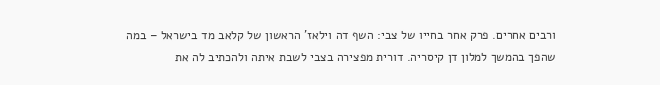ורבים אחרים. פרק אחר בחייו של צבי: השף דה וילאז' הראשון של קלאב מד בישראל – במה שהפך בהמשך למלון דן קיסריה. דורית מפצירה בצבי לשבת איתה ולהכתיב לה את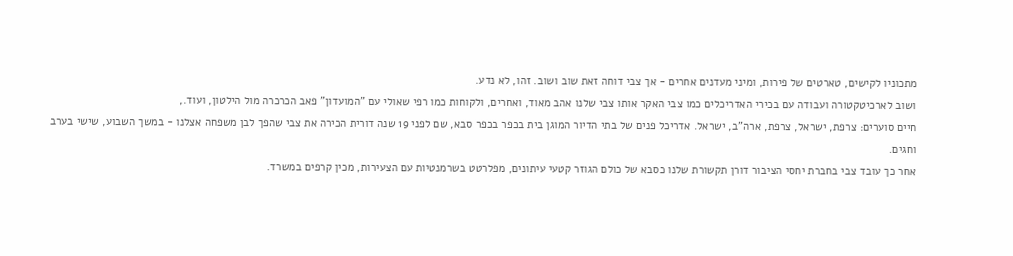מתכוניו לקישים, טארטים של פירות, ומיני מעדנים אחרים - אך צבי דוחה זאת שוב ושוב. זהו, לא נדע.
ושוב לארכיטקטורה ועבודה עם בכירי האדריכלים כמו צבי האקר אותו צבי שלנו אהב מאוד, ואחרים, ולקוחות כמו רפי שאולי עם "המועדון" פאב הכרכרה מול הילטון, ועוד.,
חיים סוערים: צרפת, ישראל, צרפת, ארה"ב, ישראל. אדריכל פנים של בתי הדיור המוגן בית בכפר בכפר סבא, שם לפני 19 שנה דורית הכירה את צבי שהפך לבן משפחה אצלנו - במשך השבוע, שישי בערב וחגים.
אחר כך עובד צבי בחברת יחסי הציבור דורן תקשורת שלנו כסבא של כולם הגוזר קטעי עיתונים, מפלרטט בשרמנטיות עם הצעירות, מכין קרפים במשרד.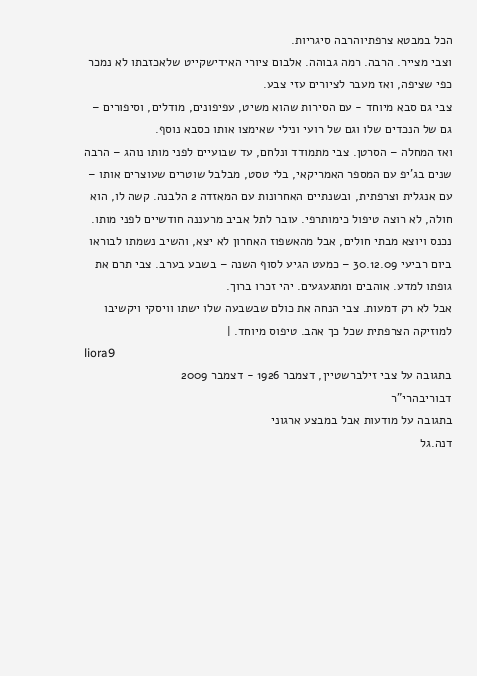הכל במבטא צרפתיוהרבה סיגריות.
וצבי מצייר. הרבה. רמה גבוהה. אלבום ציורי האידישקייט שלאכזבתו לא נמכר כפי שציפה, ואז מעבר לציורים עזי צבע.
צבי גם סבא מיוחד - עם הסירות שהוא משיט, עפיפונים, מודלים, וסיפורים – גם של הנכדים שלו וגם של רועי ונילי שאימצו אותו כסבא נוסף.
ואז המחלה – הסרטן. צבי מתמודד ונלחם, עד שבועיים לפני מותו נוהג – הרבה שנים בג'יפ עם המספר האמריקאי, בלי טסט, מבלבל שוטרים שעוצרים אותו – עם אנגלית וצרפתית, ובשנתיים האחרונות עם המאזדה 2 הלבנה. קשה לו, הוא חולה, לא רוצה טיפול כימותרפי. עובר לתל אביב מרעננה חודשיים לפני מותו.
נכנס ויוצא מבתי חולים, אבל מהאשפוז האחרון לא יצא, והשיב נשמתו לבוראו ביום רביעי 30.12.09 – כמעט הגיע לסוף השנה – בשבע בערב. צבי תרם את גופתו למדע. אוהבים ומתגעגעים. יהי זכרו ברוך.
אבל לא רק דמעות. צבי הנחה את כולם שבשבעה שלו ישתו וויסקי ויקשיבו למוזיקה הצרפתית שכל כך אהב. טיפוס מיוחד. |
liora9
בתגובה על צבי זילברשטיין, דצמבר 1926 - דצמבר 2009
דבוריבהרי"ר
בתגובה על מודעות אבל במבצע ארגוני
דנה.גל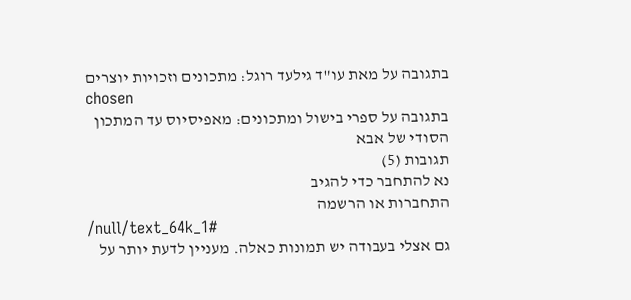בתגובה על מאת עו"ד גילעד רוגל: מתכונים וזכויות יוצרים
chosen
בתגובה על ספרי בישול ומתכונים: מאפיסיוס עד המתכון הסודי של אבא
תגובות (5)
נא להתחבר כדי להגיב
התחברות או הרשמה
/null/text_64k_1#
גם אצלי בעבודה יש תמונות כאלה. מעניין לדעת יותר על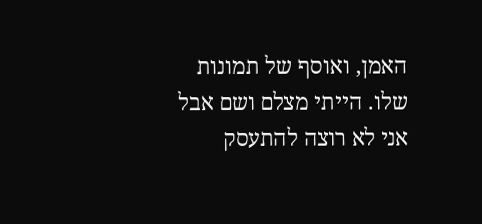האמן, ואוסף של תמונות שלו. הייתי מצלם ושם אבל אני לא רוצה להתעסק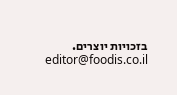בזכויות יוצרים.
editor@foodis.co.il